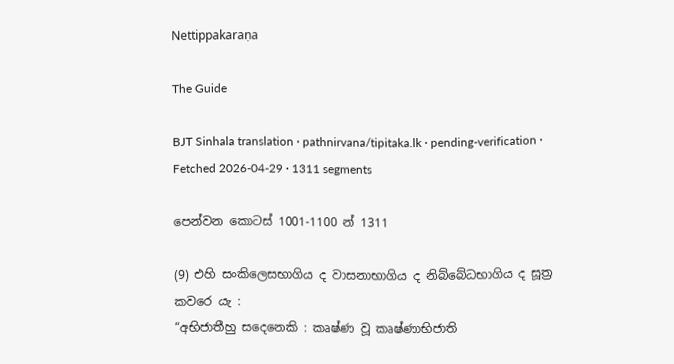Nettippakaraṇa

The Guide

BJT Sinhala translation · pathnirvana/tipitaka.lk · pending-verification · Fetched 2026-04-29 · 1311 segments

පෙන්වන කොටස් 1001-1100 න් 1311

(9) එහි සංකිලෙසභාගිය ද වාසනාභාගිය ද නිබ්බේධභාගිය ද සූත්‍ර කවරෙ යැ :
“අභිජාතීහු සදෙනෙකි : කෘෂ්ණ වූ කෘෂ්ණාභිජාති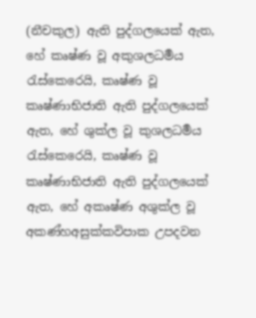(නීචකුල) ඇති පුද්ගලයෙක් ඇත, හේ කෘෂ්ණ වූ අකුශලධර්‍මය රැස්කෙරෙයි, කෘෂ්ණ වූ කෘෂ්ණාභිජාති ඇති පුද්ගලයෙක් ඇත, හේ ශුක්ල වූ කුශලධර්‍මය රැස්කෙරෙයි, කෘෂ්ණ වූ කෘෂ්ණාභිජාති ඇති පුද්ගලයෙක් ඇත, හේ අකෘෂ්ණ අශුක්ල වූ අකණ්හඅසුක්කවිපාක උපදවන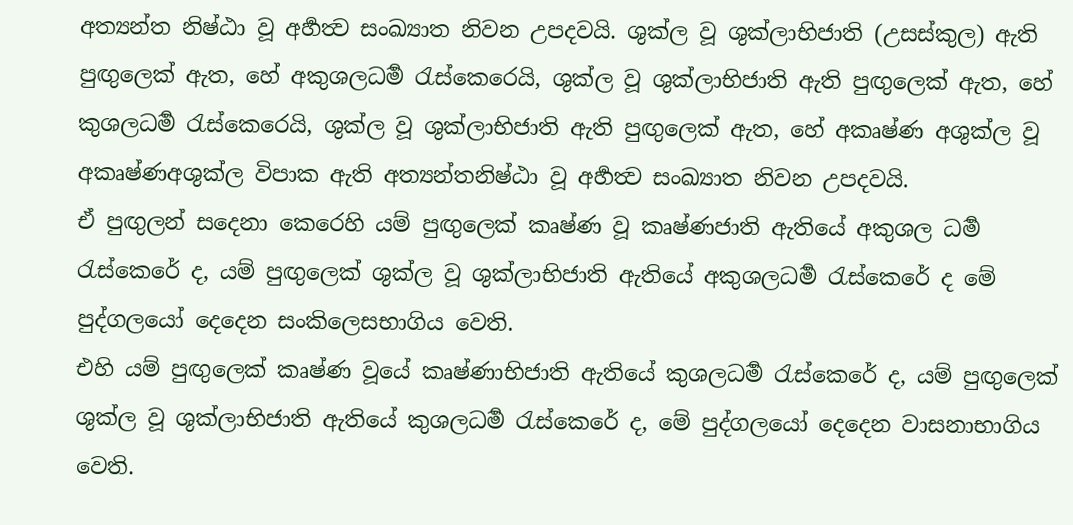අත්‍යන්ත නිෂ්ඨා වූ අර්‍හත්‍ව සංඛ්‍යාත නිවන උපදවයි. ශුක්ල වූ ශුක්ලාභිජාති (උසස්කුල) ඇති පුඟුලෙක් ඇත, හේ අකුශලධර්‍ම රැස්කෙරෙයි, ශුක්ල වූ ශුක්ලාභිජාති ඇති පුඟුලෙක් ඇත, හේ කුශලධර්‍ම රැස්කෙරෙයි, ශුක්ල වූ ශුක්ලාභිජාති ඇති පුඟුලෙක් ඇත, හේ අකෘෂ්ණ අශුක්ල වූ අකෘෂ්ණඅශුක්ල විපාක ඇති අත්‍යන්තනිෂ්ඨා වූ අර්‍හත්‍ව සංඛ්‍යාත නිවන උපදවයි.
ඒ පුඟුලන් සදෙනා කෙරෙහි යම් පුඟුලෙක් කෘෂ්ණ වූ කෘෂ්ණජාති ඇතියේ අකුශල ධර්‍ම රැස්කෙරේ ද, යම් පුඟුලෙක් ශුක්ල වූ ශුක්ලාභිජාති ඇතියේ අකුශලධර්‍ම රැස්කෙරේ ද මේ පුද්ගලයෝ දෙදෙන සංකිලෙසභාගිය වෙති.
එහි යම් පුඟුලෙක් කෘෂ්ණ වූයේ කෘෂ්ණාභිජාති ඇතියේ කුශලධර්‍ම රැස්කෙරේ ද, යම් පුඟුලෙක් ශුක්ල වූ ශුක්ලාභිජාති ඇතියේ කුශලධර්‍ම රැස්කෙරේ ද, මේ පුද්ගලයෝ දෙදෙන වාසනාභාගිය වෙති.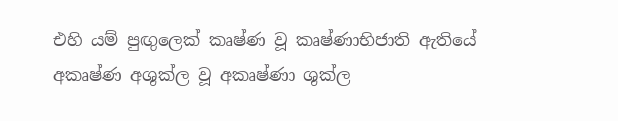එහි යම් පුඟුලෙක් කෘෂ්ණ වූ කෘෂ්ණාභිජාති ඇතියේ අකෘෂ්ණ අශුක්ල වූ අකෘෂ්ණා ශුක්ල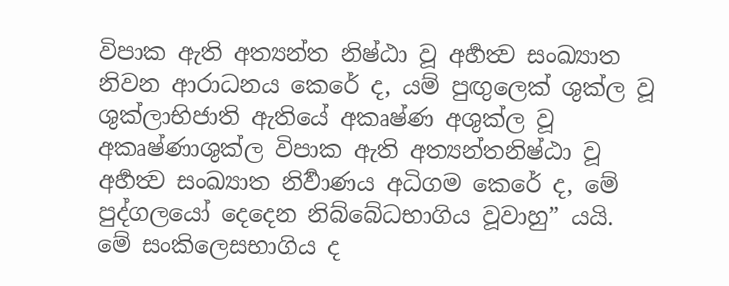විපාක ඇති අත්‍යන්ත නිෂ්ඨා වූ අර්‍හත්‍ව සංඛ්‍යාත නිවන ආරාධනය කෙරේ ද, යම් පුඟුලෙක් ශුක්ල වූ ශුක්ලාභිජාති ඇතියේ අකෘෂ්ණ අශුක්ල වූ අකෘෂ්ණාශුක්ල විපාක ඇති අත්‍යන්තනිෂ්ඨා වූ අර්‍හත්‍ව සංඛ්‍යාත නිර්‍වාණය අධිගම කෙරේ ද, මේ පුද්ගලයෝ දෙදෙන නිබ්බේධභාගිය වූවාහු” යයි.
මේ සංකිලෙසභාගිය ද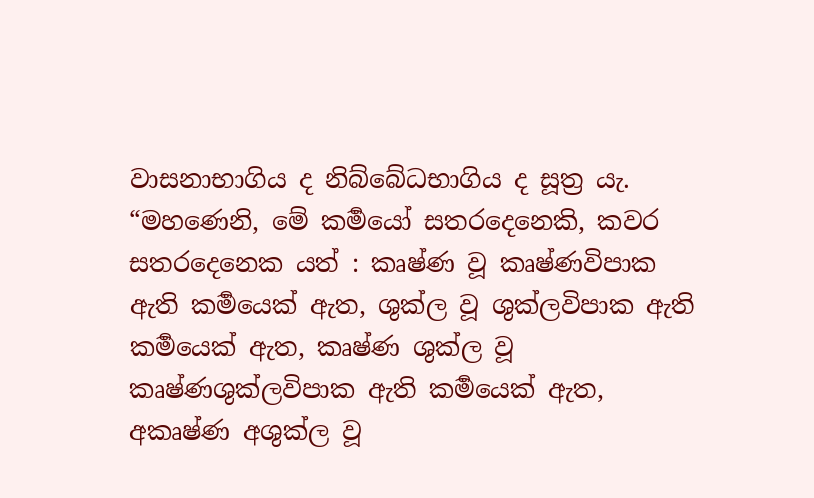වාසනාභාගිය ද නිබ්බේධභාගිය ද සූත්‍ර යැ.
“මහණෙනි, මේ කර්‍මයෝ සතරදෙනෙකි, කවර සතරදෙනෙක යත් : කෘෂ්ණ වූ කෘෂ්ණවිපාක ඇති කර්‍මයෙක් ඇත, ශුක්ල වූ ශුක්ලවිපාක ඇති කර්‍මයෙක් ඇත, කෘෂ්ණ ශුක්ල වූ කෘෂ්ණශුක්ලවිපාක ඇති කර්‍මයෙක් ඇත, අකෘෂ්ණ අශුක්ල වූ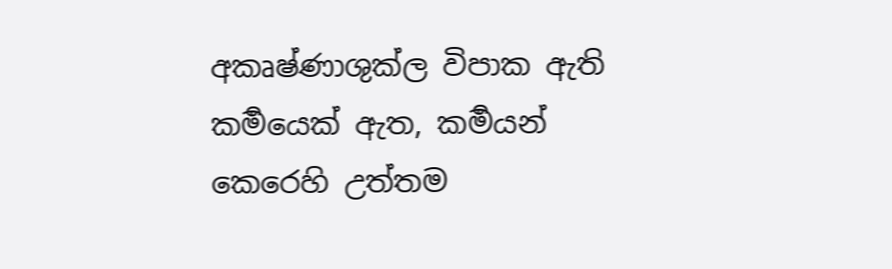අකෘෂ්ණාශුක්ල විපාක ඇති කර්‍මයෙක් ඇත, කර්‍මයන් කෙරෙහි උත්තම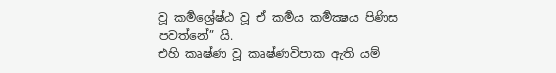වූ කර්‍මශ්‍රේෂ්ඨ වූ ඒ කර්‍මය කර්‍මක්‍ෂය පිණිස පවත්නේ” යි.
එහි කෘෂ්ණ වූ කෘෂ්ණවිපාක ඇති යම්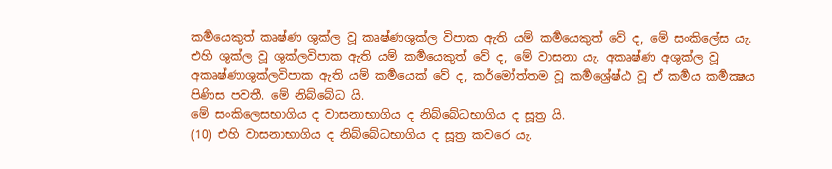කර්‍මයෙකුත් කෘෂ්ණ ශුක්ල වූ කෘෂ්ණශුක්ල විපාක ඇති යම් කර්‍මයෙකුත් වේ ද, මේ සංකිලේස යැ. එහි ශුක්ල වූ ශුක්ලවිපාක ඇති යම් කර්‍මයෙකුත් වේ ද, මේ වාසනා යැ. අකෘෂ්ණ අශුක්ල වූ අකෘෂ්ණාශුක්ලවිපාක ඇති යම් කර්‍මයෙක් වේ ද, කර්මෝත්තම වූ කර්‍මශ්‍රේෂ්ඨ වූ ඒ කර්‍මය කර්‍මක්‍ෂය පිණිස පවතී. මේ නිබ්බේධ යි.
මේ සංකිලෙසභාගිය ද වාසනාභාගිය ද නිබ්බේධභාගිය ද සූත්‍ර යි.
(10) එහි වාසනාභාගිය ද නිබ්බේධභාගිය ද සූත්‍ර කවරෙ යැ.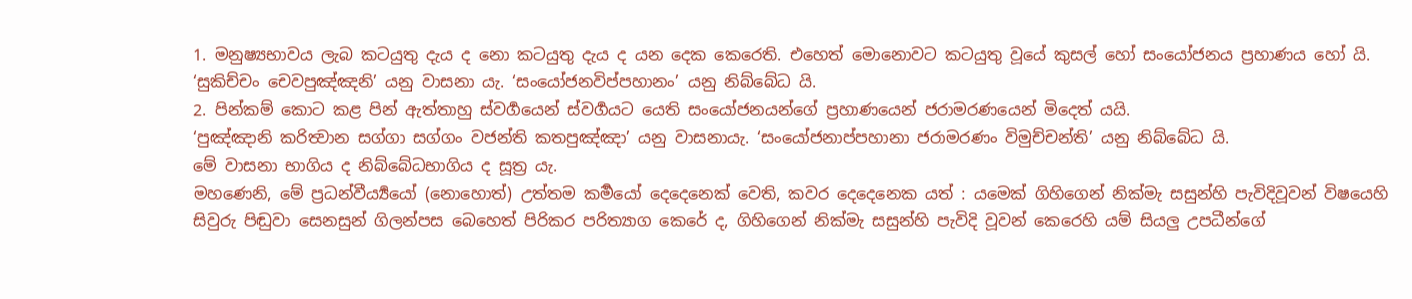1. මනුෂ්‍යභාවය ලැබ කටයුතු දැය ද නො කටයුතු දැය ද යන දෙක කෙරෙති. එහෙත් මොනොවට කටයුතු වූයේ කුසල් හෝ සංයෝජනය ප්‍රහාණය හෝ යි.
‘සුකිච්චං චෙවපුඤ්ඤනි’ යනු වාසනා යැ. ‘සංයෝජනවිප්පහානං’ යනු නිබ්බේධ යි.
2. පින්කම් කොට කළ පින් ඇත්තාහු ස්වර්‍ගයෙන් ස්වර්‍ගයට යෙති සංයෝජනයන්ගේ ප්‍රහාණයෙන් ජරාමරණයෙන් මිදෙත් යයි.
‘පුඤ්ඤානි කරිත්‍වාන සග්ගා සග්ගං වජන්ති කතපුඤ්ඤා’ යනු වාසනායැ. ‘සංයෝජනාප්පහානා ජරාමරණං විමුච්චන්ති’ යනු නිබ්බේධ යි.
මේ වාසනා භාගිය ද නිබ්බේධභාගිය ද සූත්‍ර යැ.
මහණෙනි, මේ ප්‍රධන්වීර්‍ය්‍යයෝ (නොහොත්) උත්තම කර්‍මයෝ දෙදෙනෙක් වෙති, කවර දෙදෙනෙක යත් : යමෙක් ගිහිගෙන් නික්මැ සසුන්හි පැවිදිවූවන් විෂයෙහි සිවුරු පිඬුවා සෙනසුන් ගිලන්පස බෙහෙත් පිරිකර පරිත්‍යාග කෙරේ ද, ගිහිගෙන් නික්මැ සසුන්හි පැවිදි වූවන් කෙරෙහි යම් සියලු උපධීන්ගේ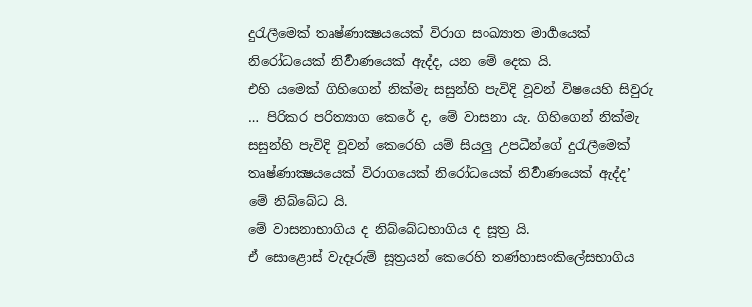දුරැලීමෙක් තෘෂ්ණාක්‍ෂයයෙක් විරාග සංඛ්‍යාත මාර්‍ගයෙක් නිරෝධයෙක් නිර්‍වාණයෙක් ඇද්ද, යන මේ දෙක යි.
එහි යමෙක් ගිහිගෙන් නික්මැ සසුන්හි පැවිදි වූවන් විෂයෙහි සිවුරු … පිරිකර පරිත්‍යාග කෙරේ ද, මේ වාසනා යැ. ගිහිගෙන් නික්මැ සසුන්හි පැවිදි වූවන් කෙරෙහි යම් සියලු උපධීන්ගේ දුරැලීමෙක් තෘෂ්ණාක්‍ෂයයෙක් විරාගයෙක් නිරෝධයෙක් නිර්‍වාණයෙක් ඇද්ද’
මේ නිබ්බේධ යි.
මේ වාසනාභාගිය ද නිබ්බේධභාගිය ද සූත්‍ර යි.
ඒ සොළොස් වැදෑරුම් සූත්‍රයන් කෙරෙහි තණ්හාසංකිලේසභාගිය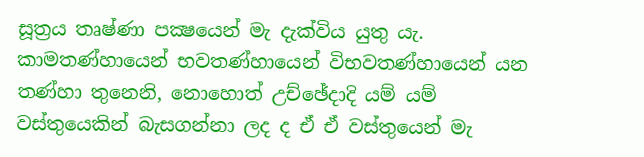සූත්‍රය තෘෂ්ණා පක්‍ෂයෙන් මැ දැක්විය යුතු යැ. කාමතණ්හායෙන් භවතණ්හායෙන් විභවතණ්හායෙන් යන තණ්හා තුනෙනි, නොහොත් උච්ඡේදාදි යම් යම් වස්තුයෙකින් බැසගන්නා ලද ද ඒ ඒ වස්තුයෙන් මැ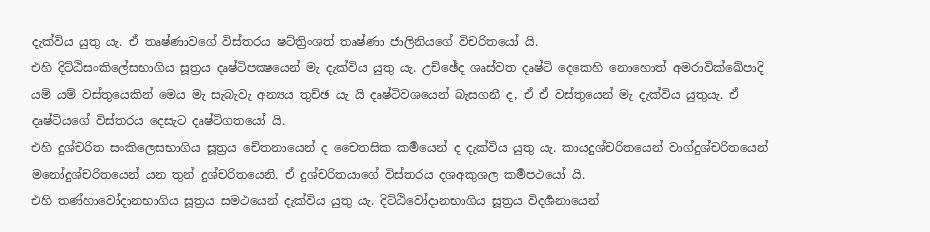දැක්විය යුතු යැ. ඒ තෘෂ්ණාවගේ විස්තරය ෂට්ත්‍රිංශත් තෘෂ්ණා ජාලිනියගේ විචරිතයෝ යි.
එහි දිට්ඨිසංකිලේසභාගිය සූත්‍රය දෘෂ්ටිපක්‍ෂයෙන් මැ දැක්විය යුතු යැ. උච්ඡේද ශෘස්වත දෘෂ්ටි දෙකෙහි නොහොත් අමරාවික්ඛේපාදි යම් යම් වස්තුයෙකින් මෙය මැ සැබැවැ අන්‍යය තුච්ඡ යැ යි දෘෂ්ටිවශයෙන් බැසගනී ද, ඒ ඒ වස්තුයෙන් මැ දැක්විය යුතුයැ. ඒ දෘෂ්ටියගේ විස්තරය දෙසැට දෘෂ්ටිගතයෝ යි.
එහි දුශ්චරිත සංකිලෙසභාගිය සූත්‍රය චේතනායෙන් ද චෛතසික කර්‍මයෙන් ද දැක්විය යුතු යැ. කායදුශ්චරිතයෙන් වාග්දුශ්චරිතයෙන් මනෝදුශ්චරිතයෙන් යන තුන් දුශ්චරිතයෙනි. ඒ දුශ්චරිතයාගේ විස්තරය දශඅකුශල කර්‍මපථයෝ යි.
එහි තණ්හාවෝදානභාගිය සූත්‍රය සමථයෙන් දැක්විය යුතු යැ. දිට්ඨිවෝදානභාගිය සූත්‍රය විදර්‍ශනායෙන්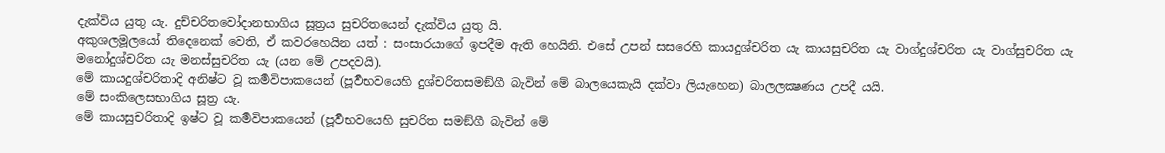දැක්විය යුතු යැ. දුච්චරිතවෝදානභාගිය සූත්‍රය සුචරිතයෙන් දැක්විය යුතු යි.
අකුශලමූලයෝ තිදෙනෙක් වෙති, ඒ කවරහෙයින යත් : සංසාරයාගේ ඉපදීම ඇති හෙයිනි. එසේ උපන් සසරෙහි කායදුශ්චරිත යැ කායසුචරිත යැ වාග්දුශ්චරිත යැ වාග්සුචරිත යැ මනෝදුශ්චරිත යැ මනස්සුචරිත යැ (යන මේ උපදවයි).
මේ කායදුශ්චරිතාදි අනිෂ්ට වූ කර්‍මවිපාකයෙන් (පූර්‍වභවයෙහි දුශ්චරිතසමඞ්ගී බැවින් මේ බාලයෙකැයි දක්වා ලියැහෙන) බාලලක්‍ෂණය උපදී යයි.
මේ සංකිලෙසභාගිය සූත්‍ර යැ.
මේ කායසුචරිතාදි ඉෂ්ට වූ කර්‍මවිපාකයෙන් (පූර්‍වභවයෙහි සුචරිත සමඞ්ගී බැවින් මේ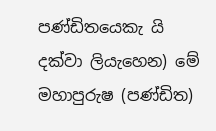පණ්ඩිතයෙකැ යි දක්වා ලියැහෙන) මේ මහාපුරුෂ (පණ්ඩිත)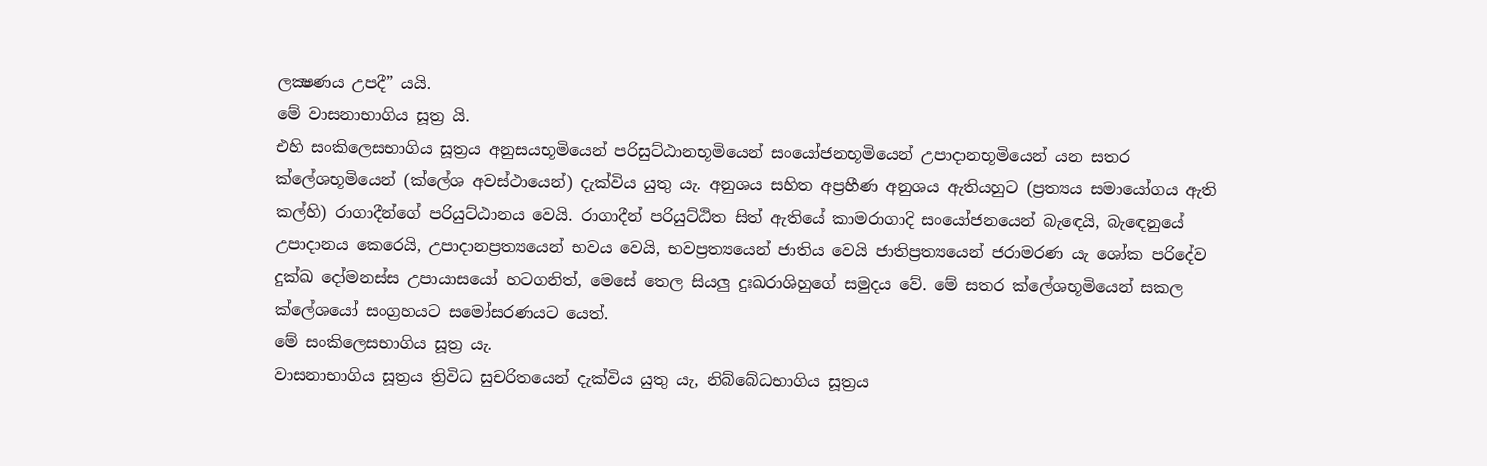ලක්‍ෂණය උපදී” යයි.
මේ වාසනාභාගිය සූත්‍ර යි.
එහි සංකිලෙසභාගිය සූත්‍රය අනුසයභූමියෙන් පරිසුට්ඨානභූමියෙන් සංයෝජනභූමියෙන් උපාදානභූමියෙන් යන සතර ක්ලේශභූමියෙන් (ක්ලේශ අවස්ථායෙන්) දැක්විය යුතු යැ. අනුශය සහිත අප්‍රහීණ අනුශය ඇතියහුට (ප්‍රත්‍යය සමායෝගය ඇති කල්හි) රාගාදීන්ගේ පරියුට්ඨානය වෙයි. රාගාදීන් පරියුට්ඨිත සිත් ඇතියේ කාමරාගාදි සංයෝජනයෙන් බැඳෙයි, බැඳෙනුයේ උපාදානය කෙරෙයි, උපාදානප්‍රත්‍යයෙන් භවය වෙයි, භවප්‍රත්‍යයෙන් ජාතිය වෙයි ජාතිප්‍රත්‍යයෙන් ජරාමරණ යැ ශෝක පරිදේව දුක්ඛ දෝමනස්ස උපායාසයෝ හටගනිත්, මෙසේ තෙල සියලු දුඃඛරාශිහුගේ සමුදය වේ. මේ සතර ක්ලේශභූමියෙන් සකල ක්ලේශයෝ සංග්‍රහයට සමෝසරණයට යෙත්.
මේ සංකිලෙසභාගිය සූත්‍ර යැ.
වාසනාභාගිය සූත්‍රය ත්‍රිවිධ සුචරිතයෙන් දැක්විය යුතු යැ, නිබ්බේධභාගිය සූත්‍රය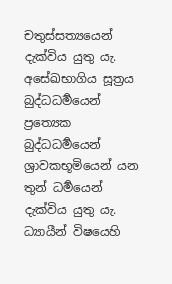චතුස්සත්‍යයෙන් දැක්විය යුතු යැ. අසේඛභාගිය සූත්‍රය බුද්ධධර්‍මයෙන් ප්‍රත්‍යෙක බුද්ධධර්‍මයෙන් ශ්‍රාවකභූමියෙන් යන තුන් ධර්‍මයෙන් දැක්විය යුතු යැ. ධ්‍යායීන් විෂයෙහි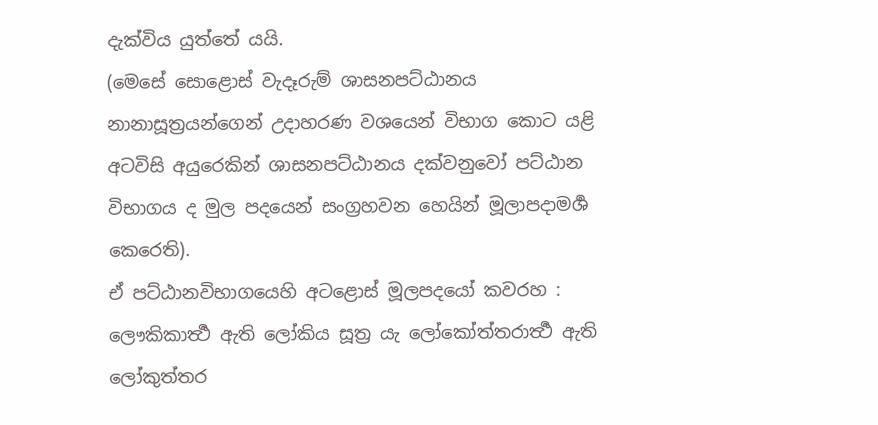දැක්විය යුත්තේ යයි.
(මෙසේ සොළොස් වැදෑරුම් ශාසනපට්ඨානය නානාසූත්‍රයන්ගෙන් උදාහරණ වශයෙන් විභාග කොට යළි අටවිසි අයුරෙකින් ශාසනපට්ඨානය දක්වනුවෝ පට්ඨාන විභාගය ද මුල පදයෙන් සංග්‍රහවන හෙයින් මූලාපදාමර්‍ශ කෙරෙති).
ඒ පට්ඨානවිභාගයෙහි අටළොස් මූලපදයෝ කවරහ : ලෞකිකාර්‍ත්‍ථ ඇති ලෝකිය සූත්‍ර යැ ලෝකෝත්තරාර්‍ත්‍ථ ඇති ලෝකුත්තර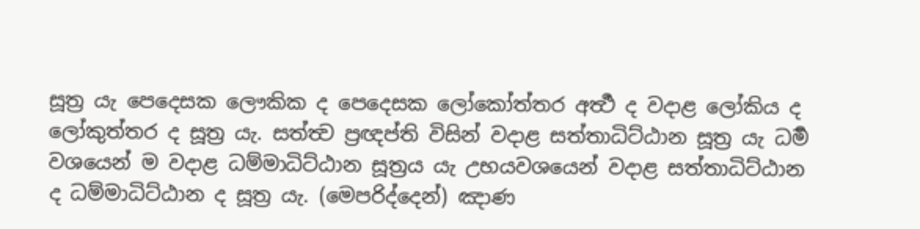සූත්‍ර යැ පෙදෙසක ලෞකික ද පෙදෙසක ලෝකෝත්තර අර්‍ත්‍ථ ද වදාළ ලෝකිය ද ලෝකුත්තර ද සූත්‍ර යැ. සත්ත්‍ව ප්‍රඥප්ති විසින් වදාළ සත්තාධිට්ඨාන සූත්‍ර යැ ධර්‍ම වශයෙන් ම වදාළ ධම්මාධිට්ඨාන සූත්‍රය යැ උභයවශයෙන් වදාළ සත්තාධිට්ඨාන ද ධම්මාධිට්ඨාන ද සූත්‍ර යැ. (මෙපරිද්දෙන්) ඤාණ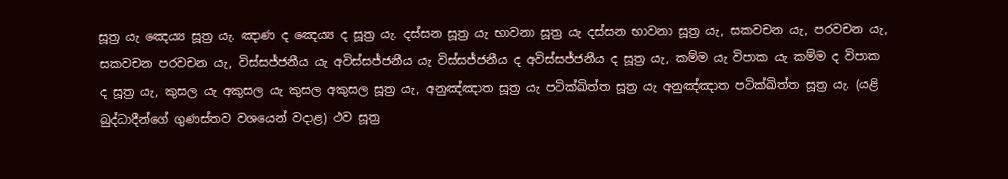සූත්‍ර යැ ඤෙය්‍ය සූත්‍ර යැ. ඤාණ ද ඤෙය්‍ය ද සූත්‍ර යැ. දස්සන සූත්‍ර යැ භාවනා සූත්‍ර යැ දස්සන භාවනා සූත්‍ර යැ, සකවචන යැ, පරවචන යැ, සකවචන පරවචන යැ, විස්සජ්ජනීය යැ අවිස්සජ්ජනීය යැ විස්සජ්ජනීය ද අවිස්සජ්ජනීය ද සූත්‍ර යැ, කම්ම යැ විපාක යැ කම්ම ද විපාක ද සූත්‍ර යැ, කුසල යැ අකුසල යැ කුසල අකුසල සූත්‍ර යැ, අනුඤ්ඤාත සූත්‍ර යැ පටික්ඛිත්ත සූත්‍ර යැ අනුඤ්ඤාත පටික්ඛිත්ත සූත්‍ර යැ. (යළි බුද්ධාදීන්ගේ ගුණස්තව වශයෙන් වදාළ) ථව සූත්‍ර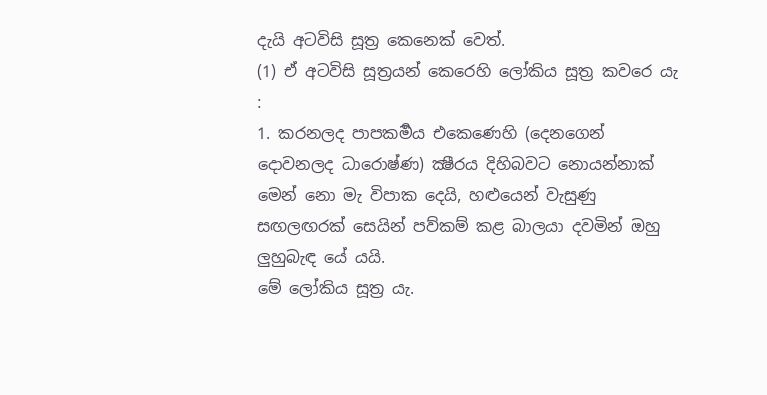දැයි අටවිසි සූත්‍ර කෙනෙක් වෙත්.
(1) ඒ අටවිසි සූත්‍රයන් කෙරෙහි ලෝකිය සූත්‍ර කවරෙ යැ :
1. කරනලද පාපකර්‍මය එකෙණෙහි (දෙනගෙන් දොවනලද ධාරොෂ්ණ) ක්‍ෂීරය දිහිබවට නොයන්නාක් මෙන් නො මැ විපාක දෙයි, හළුයෙන් වැසුණු සඟලඟරක් සෙයින් පව්කම් කළ බාලයා දවමින් ඔහු ලුහුබැඳ යේ යයි.
මේ ලෝකිය සූත්‍ර යැ.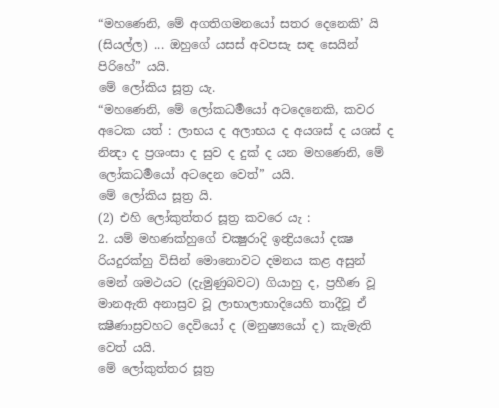“මහණෙනි, මේ අගතිගමනයෝ සතර දෙනෙකි’ යි (සියල්ල) ... ඔහුගේ යසස් අවපසැ සඳ සෙයින් පිරිහේ” යයි.
මේ ලෝකිය සූත්‍ර යැ.
“මහණෙනි, මේ ලෝකධර්‍මයෝ අටදෙනෙකි, කවර අටෙක යත් : ලාභය ද අලාභය ද අයශස් ද යශස් ද නින්‍දා ද ප්‍රශංසා ද සුව ද දුක් ද යන මහණෙනි, මේ ලෝකධර්‍මයෝ අටදෙන වෙත්” යයි.
මේ ලෝකිය සූත්‍ර යි.
(2) එහි ලෝකුත්තර සූත්‍ර කවරෙ යැ :
2. යම් මහණක්හුගේ චක්‍ෂුරාදි ඉන්‍ද්‍රියයෝ දක්‍ෂ රියදුරක්හු විසින් මොනොවට දමනය කළ අසුන් මෙන් ශමථයට (දැමුණුබවට) ගියාහු ද, ප්‍රහීණ වූ මානඇති අනාස්‍රව වූ ලාභාලාභාදියෙහි තාදීවූ ඒ ක්‍ෂීණාස්‍රවහට දෙවියෝ ද (මනුෂ්‍යයෝ ද) කැමැති වෙත් යයි.
මේ ලෝකුත්තර සූත්‍ර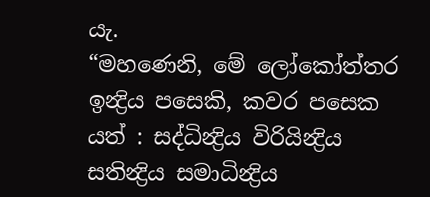යැ.
“මහණෙනි, මේ ලෝකෝත්තර ඉන්‍ද්‍රිය පසෙකි, කවර පසෙක යත් : සද්ධින්‍ද්‍රිය විරියින්‍ද්‍රිය සතින්‍ද්‍රිය සමාධින්‍ද්‍රිය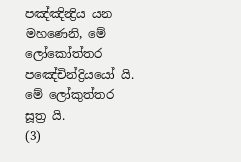පඤ්ඤින්‍ද්‍රිය යන මහණෙනි, මේ ලෝකෝත්තර පඤේචින්ද්‍රියයෝ යි.
මේ ලෝකුත්තර සූත්‍ර යි.
(3)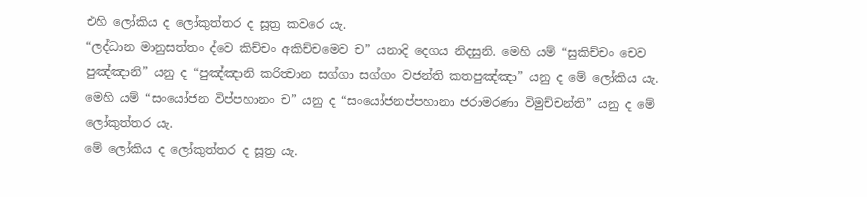එහි ලෝකිය ද ලෝකුත්තර ද සූත්‍ර කවරෙ යැ.
“ලද්ධාන මානුසත්තං ද්වෙ කිච්චං අකිච්චමෙව ච” යනාදි දෙගය නිදසුනි. මෙහි යම් “සුකිච්චං චෙව පුඤ්ඤානි” යනු ද “පුඤ්ඤානි කරිත්‍වාන සග්ගා සග්ගං වජන්ති කතපුඤ්ඤා” යනු ද මේ ලෝකිය යැ. මෙහි යම් “සංයෝජන විප්පහානං ච” යනු ද “සංයෝජනප්පහානා ජරාමරණා විමුච්චන්ති” යනු ද මේ ලෝකුත්තර යැ.
මේ ලෝකිය ද ලෝකුත්තර ද සූත්‍ර යැ.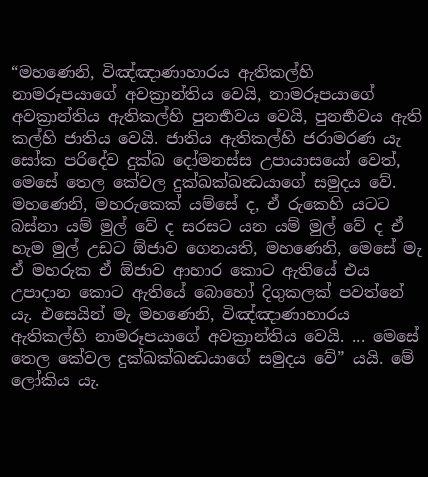“මහණෙනි, විඤ්ඤාණාහාරය ඇතිකල්හි නාමරූපයාගේ අවක්‍රාන්තිය වෙයි, නාමරූපයාගේ අවක්‍රාන්තිය ඇතිකල්හි පුනර්‍භවය වෙයි, පුනර්‍භවය ඇති කල්හි ජාතිය වෙයි. ජාතිය ඇතිකල්හි ජරාමරණ යැ සෝක පරිදේව දුක්ඛ දෝමනස්ස උපායාසයෝ වෙත්, මෙසේ තෙල කේවල දුක්ඛක්ඛන්‍ධයාගේ සමුදය වේ. මහණෙනි, මහරුකෙක් යම්සේ ද, ඒ රුකෙහි යටට බස්නා යම් මුල් වේ ද සරසට යන යම් මුල් වේ ද ඒ හැම මුල් උඩට ඕජාව ගෙනයති, මහණෙනි, මෙසේ මැ ඒ මහරුක ඒ ඕජාව ආහාර කොට ඇතියේ එය උපාදාන කොට ඇතියේ බොහෝ දිගුකලක් පවත්නේ යැ. එසෙයින් මැ මහණෙනි, විඤ්ඤාණාහාරය ඇතිකල්හි නාමරූපයාගේ අවක්‍රාන්තිය වෙයි. ... මෙසේ තෙල කේවල දුක්ඛක්ඛන්‍ධයාගේ සමුදය වේ” යයි. මේ ලෝකිය යැ.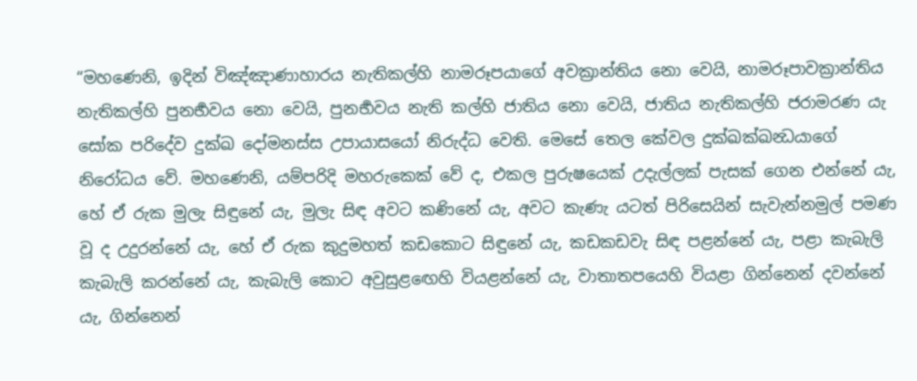“මහණෙනි, ඉදින් විඤ්ඤාණාහාරය නැතිකල්හි නාමරූපයාගේ අවක්‍රාන්තිය නො වෙයි, නාමරූපාවක්‍රාන්තිය නැතිකල්හි පුනර්‍භවය නො වෙයි, පුනර්‍භවය නැති කල්හි ජාතිය නො වෙයි, ජාතිය නැතිකල්හි ජරාමරණ යැ සෝක පරිදේව දුක්ඛ දෝමනස්ස උපායාසයෝ නිරුද්ධ වෙති. මෙසේ තෙල කේවල දුක්ඛක්ඛන්‍ධයාගේ නිරෝධය වේ. මහණෙනි, යම්පරිදි මහරුකෙක් වේ ද, එකල පුරුෂයෙක් උදැල්ලක් පැසක් ගෙන එන්නේ යැ, හේ ඒ රුක මුලැ සිඳුනේ යැ, මුලැ සිඳ අවට කණිනේ යැ, අවට කැණැ යටත් පිරිසෙයින් සැවැන්නමුල් පමණ වූ ද උදුරන්නේ යැ, හේ ඒ රුක කුදුමහත් කඩකොට සිඳුනේ යැ, කඩකඩවැ සිඳ පළන්නේ යැ, පළා කැබැලි කැබැලි කරන්නේ යැ, කැබැලි කොට අවුසුළඟෙහි වියළන්නේ යැ, වාතාතපයෙහි වියළා ගින්නෙන් දවන්නේ යැ, ගින්නෙන්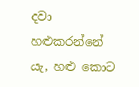දවා හළුකරන්නේ යැ, හළු කොට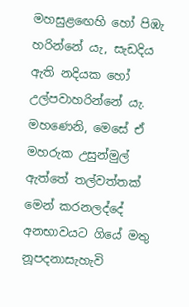මහසුළඟෙහි හෝ පිඹැ හරින්නේ යැ, සැඩදිය ඇති නදියක හෝ උල්පවාහරින්නේ යැ.
මහණෙනි, මෙසේ ඒ මහරුක උසුන්මුල් ඇත්තේ තල්වත්තක් මෙන් කරනලද්දේ අනභාවයට ගියේ මතු නූපදනාසැහැවි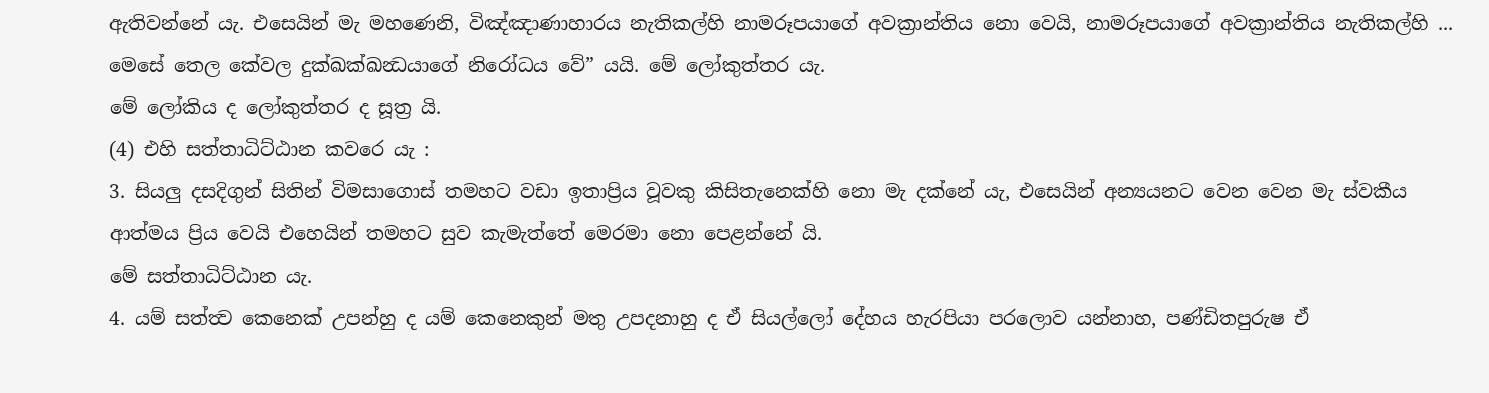ඇතිවන්නේ යැ. එසෙයින් මැ මහණෙනි, විඤ්ඤාණාහාරය නැතිකල්හි නාමරූපයාගේ අවක්‍රාන්තිය නො වෙයි, නාමරූපයාගේ අවක්‍රාන්තිය නැතිකල්හි ... මෙසේ තෙල කේවල දුක්ඛක්ඛන්‍ධයාගේ නිරෝධය වේ” යයි. මේ ලෝකුත්තර යැ.
මේ ලෝකිය ද ලෝකුත්තර ද සූත්‍ර යි.
(4) එහි සත්තාධිට්ඨාන කවරෙ යැ :
3. සියලු දසදිගුන් සිතින් විමසාගොස් තමහට වඩා ඉතාප්‍රිය වූවකු කිසිතැනෙක්හි නො මැ දක්නේ යැ, එසෙයින් අන්‍යයනට වෙන වෙන මැ ස්වකීය ආත්මය ප්‍රිය වෙයි එහෙයින් තමහට සුව කැමැත්තේ මෙරමා නො පෙළන්නේ යි.
මේ සත්තාධිට්ඨාන යැ.
4. යම් සත්ත්‍ව කෙනෙක් උපන්හු ද යම් කෙනෙකුන් මතු උපදනාහු ද ඒ සියල්ලෝ දේහය හැරපියා පරලොව යන්නාහ, පණ්ඩිතපුරුෂ ඒ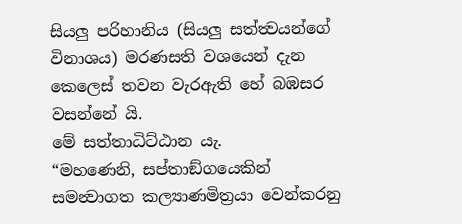සියලු පරිහානිය (සියලු සත්ත්‍වයන්ගේ විනාශය) මරණසති වශයෙන් දැන කෙලෙස් තවන වැරඇති හේ බඹසර වසන්නේ යි.
මේ සත්තාධිට්ඨාන යැ.
“මහණෙනි, සප්තාඞ්ගයෙකින් සමන්‍වාගත කල්‍යාණමිත්‍රයා වෙන්කරනු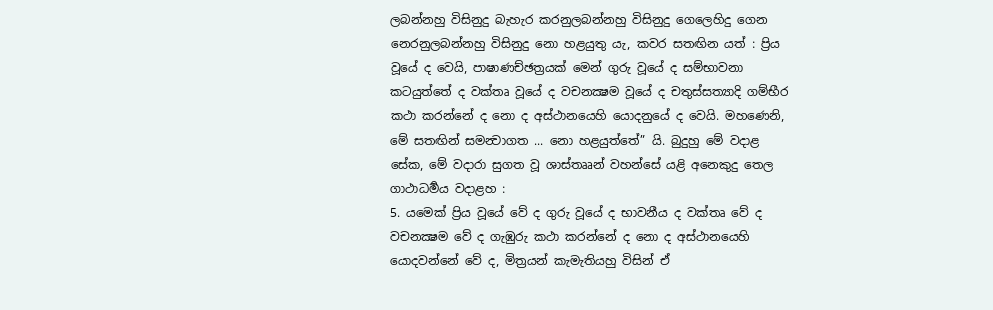ලබන්නහු විසිනුදු බැහැර කරනුලබන්නහු විසිනුදු ගෙලෙහිදු ගෙන නෙරනුලබන්නහු විසිනුදු නො හළයුතු යැ, කවර සතඟින යත් : ප්‍රිය වූයේ ද වෙයි, පාෂාණච්ඡත්‍රයක් මෙන් ගුරු වූයේ ද සම්භාවනා කටයුත්තේ ද වක්තෘ වූයේ ද වචනක්‍ෂම වූයේ ද චතුස්සත්‍යාදි ගම්භීර කථා කරන්නේ ද නො ද අස්ථානයෙහි යොදනුයේ ද වෙයි. මහණෙනි, මේ සතඟින් සමන්‍වාගත ... නො හළයුත්තේ” යි. බුදුහු මේ වදාළ සේක, මේ වදාරා සුගත වූ ශාස්තෲන් වහන්සේ යළි අනෙකුදු තෙල ගාථාධර්‍මය වදාළහ :
5. යමෙක් ප්‍රිය වූයේ වේ ද ගුරු වූයේ ද භාවනීය ද වක්තෘ වේ ද වචනක්‍ෂම වේ ද ගැඹුරු කථා කරන්නේ ද නො ද අස්ථානයෙහි යොදවන්නේ වේ ද, මිත්‍රයන් කැමැතියහු විසින් ඒ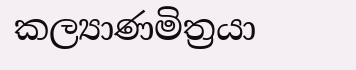කල්‍යාණමිත්‍රයා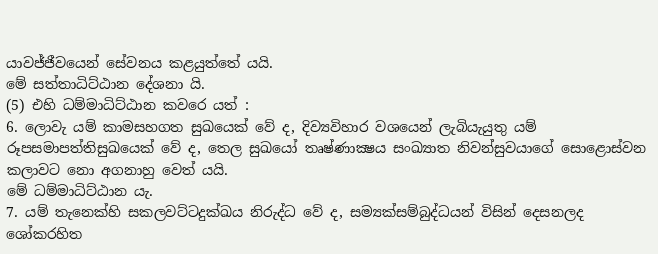යාවජ්ජීවයෙන් සේවනය කළයුත්තේ යයි.
මේ සත්තාධිට්ඨාන දේශනා යි.
(5) එහි ධම්මාධිට්ඨාන කවරෙ යත් :
6. ලොවැ යම් කාමසහගත සුඛයෙක් වේ ද, දිව්‍යවිහාර වශයෙන් ලැබියැයුතු යම් රූපසමාපත්තිසුඛයෙක් වේ ද, තෙල සුඛයෝ තෘෂ්ණාක්‍ෂය සංඛ්‍යාත නිවන්සුවයාගේ සොළොස්වන කලාවට නො අගනාහු වෙත් යයි.
මේ ධම්මාධිට්ඨාන යැ.
7. යම් තැනෙක්හි සකලවට්ටදුක්ඛය නිරුද්ධ වේ ද, සම්‍යක්සම්බුද්ධයන් විසින් දෙසනලද ශෝකරහිත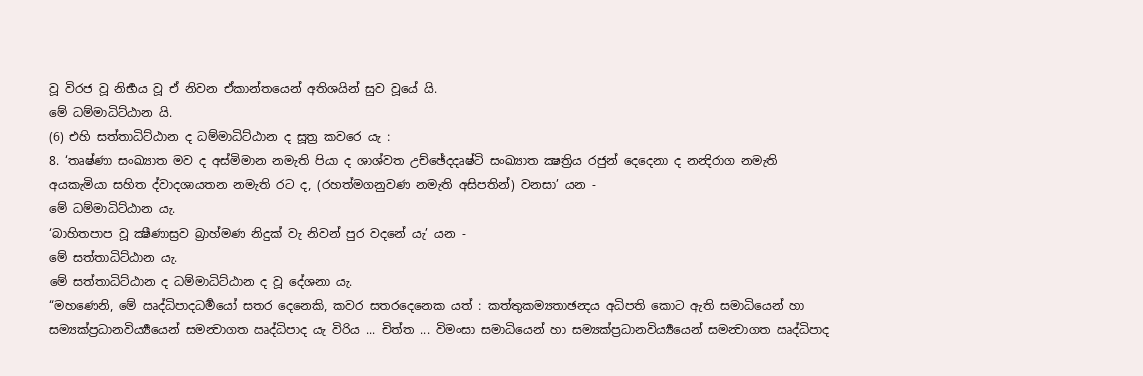වූ විරජ වූ නිර්‍භය වූ ඒ නිවන ඒකාන්තයෙන් අතිශයින් සුව වූයේ යි.
මේ ධම්මාධිට්ඨාන යි.
(6) එහි සත්තාධිට්ඨාන ද ධම්මාධිට්ඨාන ද සූත්‍ර කවරෙ යැ :
8. ‘තෘෂ්ණා සංඛ්‍යාත මව ද අස්මිමාන නමැති පියා ද ශාශ්වත උච්ඡේදදෘෂ්ටි සංඛ්‍යාත ක්‍ෂත්‍රිය රජුන් දෙදෙනා ද නන්‍දිරාග නමැති අයකැමියා සහිත ද්වාදශායතන නමැති රට ද, (රහත්මගනුවණ නමැති අසිපතින්) වනසා’ යන -
මේ ධම්මාධිට්ඨාන යැ.
‘බාහිතපාප වූ ක්‍ෂීණාස්‍රව බ්‍රාහ්මණ නිදුක් වැ නිවන් පුර වදනේ යැ’ යන -
මේ සත්තාධිට්ඨාන යැ.
මේ සත්තාධිට්ඨාන ද ධම්මාධිට්ඨාන ද වූ දේශනා යැ.
“මහණෙනි, මේ ඍද්ධිපාදධර්‍මයෝ සතර දෙනෙකි, කවර සතරදෙනෙක යත් : කත්තුකම්‍යතාඡන්‍දය අධිපති කොට ඇති සමාධියෙන් හා සම්‍යක්ප්‍රධානවිර්‍ය්‍යයෙන් සමන්‍වාගත ඍද්ධිපාද යැ විරිය ... චිත්ත ... විමංසා සමාධියෙන් හා සම්‍යක්ප්‍රධානවිර්‍ය්‍යයෙන් සමන්‍වාගත ඍද්ධිපාද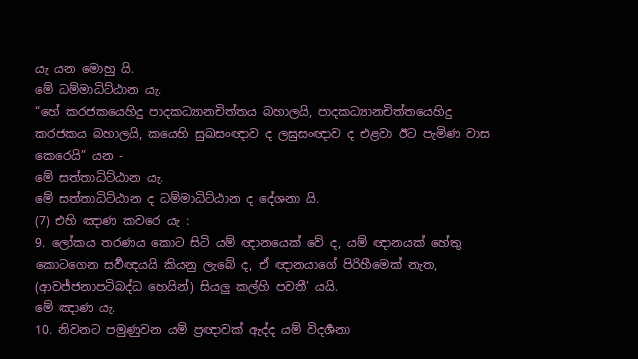යැ යන මොහු යි.
මේ ධම්මාධිට්ඨාන යැ.
“හේ කරජකයෙහිදු පාදකධ්‍යානචිත්තය බහාලයි, පාදකධ්‍යානචිත්තයෙහිදු කරජකය බහාලයි, කයෙහි සුඛසංඥාව ද ලඝුසංඥාව ද එළවා ඊට පැමිණ වාස කෙරෙයි” යන -
මේ සත්තාධිට්ඨාන යැ.
මේ සත්තාධිට්ඨාන ද ධම්මාධිට්ඨාන ද දේශනා යි.
(7) එහි ඤාණ කවරෙ යැ :
9. ලෝකය තරණය කොට සිටි යම් ඥානයෙක් වේ ද, යම් ඥානයක් හේතු කොටගෙන සර්‍වඥයයි කියනු ලැබේ ද, ඒ ඥානයාගේ පිරිහීමෙක් නැත, (ආවජ්ජනාපටිබද්ධ හෙයින්) සියලු කල්හි පවතී’ යයි.
මේ ඤාණ යැ.
10. නිවනට පමුණුවන යම් ප්‍රඥාවක් ඇද්ද යම් විදර්‍ශනා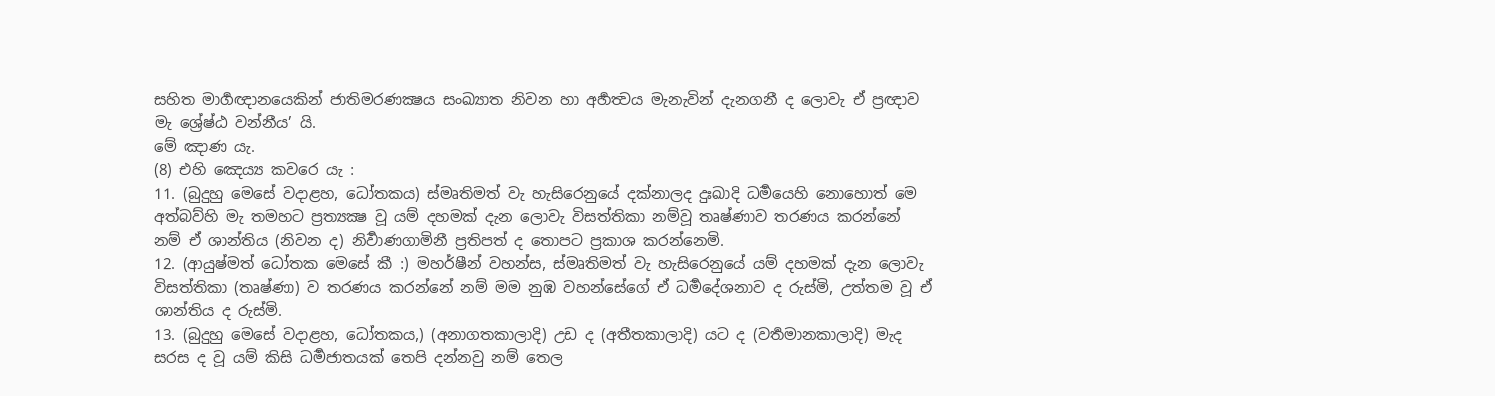සහිත මාර්‍ගඥානයෙකින් ජාතිමරණක්‍ෂය සංඛ්‍යාත නිවන හා අර්‍හත්‍වය මැනැවින් දැනගනී ද ලොවැ ඒ ප්‍රඥාව මැ ශ්‍රේෂ්ඨ වන්නීය’ යි.
මේ ඤාණ යැ.
(8) එහි ඤෙය්‍ය කවරෙ යැ :
11. (බුදුහු මෙසේ වදාළහ, ධෝතකය) ස්මෘතිමත් වැ හැසිරෙනුයේ දක්නාලද දුඃඛාදි ධර්‍මයෙහි නොහොත් මෙ අත්බව්හි මැ තමහට ප්‍රත්‍යක්‍ෂ වූ යම් දහමක් දැන ලොවැ විසත්තිකා නම්වූ තෘෂ්ණාව තරණය කරන්නේ නම් ඒ ශාන්තිය (නිවන ද) නිර්‍වාණගාමිනී ප්‍රතිපත් ද තොපට ප්‍රකාශ කරන්නෙමි.
12. (ආයුෂ්මත් ධෝතක මෙසේ කී :) මහර්ෂීන් වහන්ස, ස්මෘතිමත් වැ හැසිරෙනුයේ යම් දහමක් දැන ලොවැ විසත්තිකා (තෘෂ්ණා) ව තරණය කරන්නේ නම් මම නුඹ වහන්සේගේ ඒ ධර්‍මදේශනාව ද රුස්මි, උත්තම වූ ඒ ශාන්තිය ද රුස්මි.
13. (බුදුහු මෙසේ වදාළහ, ධෝතකය,) (අනාගතකාලාදි) උඩ ද (අතීතකාලාදි) යට ද (වර්‍තමානකාලාදි) මැද සරස ද වූ යම් කිසි ධර්‍මජාතයක් තෙපි දන්නවු නම් තෙල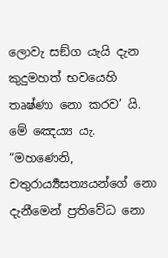ලොවැ සඞ්ග යැයි දැන කුදුමහත් භවයෙහි තෘෂ්ණා නො කරව’ යි.
මේ ඤෙය්‍ය යැ.
“මහණෙනි, චතුරාර්‍ය්‍යසත්‍යයන්ගේ නො දැනීමෙන් ප්‍රතිවේධ නො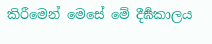කිරීමෙන් මෙසේ මේ දීර්‍ඝකාලය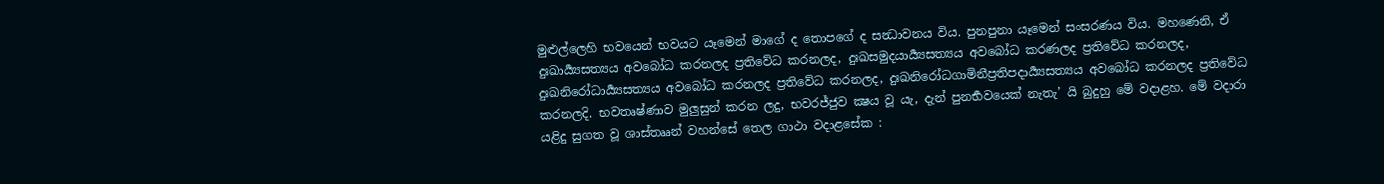මුළුල්ලෙහි භවයෙන් භවයට යෑමෙන් මාගේ ද තොපගේ ද සන්‍ධාවනය විය. පුනපුනා යෑමෙන් සංසරණය විය. මහණෙනි, ඒ දුඃඛාර්‍ය්‍යසත්‍යය අවබෝධ කරනලද ප්‍රතිවේධ කරනලද, දුඃඛසමුදයාර්‍ය්‍යසත්‍යය අවබෝධ කරණලද ප්‍රතිවේධ කරනලද, දුඃඛනිරෝධාර්‍ය්‍යසත්‍යය අවබෝධ කරනලද ප්‍රතිවේධ කරනලද, දුඃඛනිරෝධගාමිනීප්‍රතිපදාර්‍ය්‍යසත්‍යය අවබෝධ කරනලද ප්‍රතිවේධ කරනලදි. භවතෘෂ්ණාව මුලුසුන් කරන ලදු, භවරජ්ජුව ක්‍ෂය වූ යැ, දැන් පුනර්‍භවයෙක් නැතැ’ යි බුදුහු මේ වදාළහ. මේ වදාරා යළිදු සුගත වූ ශාස්තෲන් වහන්සේ තෙල ගාථා වදාළසේක :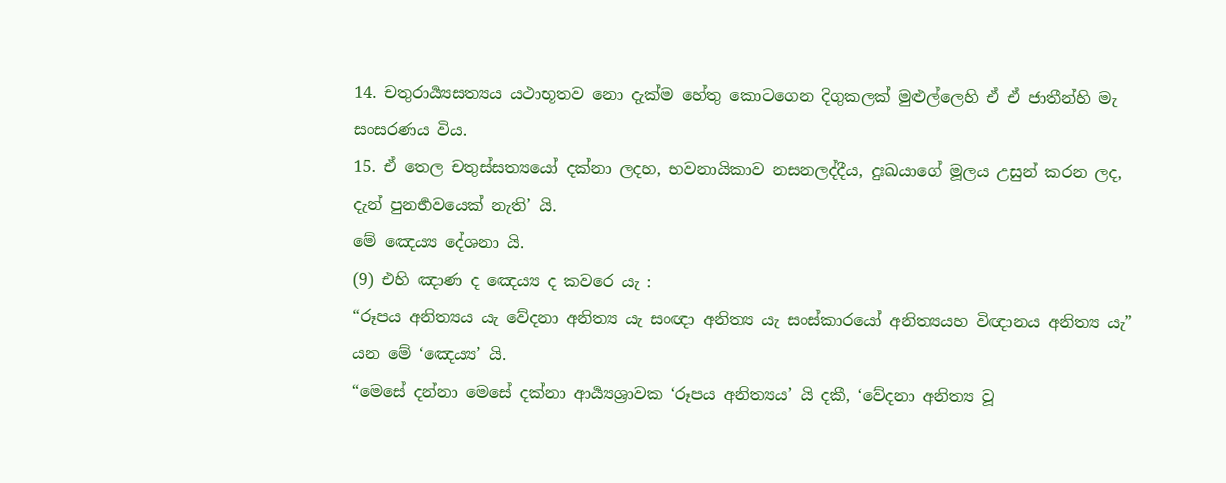14. චතුරාර්‍ය්‍යසත්‍යය යථාභූතව නො දැක්ම හේතු කොටගෙන දිගුකලක් මුළුල්ලෙහි ඒ ඒ ජාතීන්හි මැ සංසරණය විය.
15. ඒ තෙල චතුස්සත්‍යයෝ දක්නා ලදහ, භවනායිකාව නසනලද්දීය, දුඃඛයාගේ මූලය උසුන් කරන ලද, දැන් පුනර්‍භවයෙක් නැති’ යි.
මේ ඤෙය්‍ය දේශනා යි.
(9) එහි ඤාණ ද ඤෙය්‍ය ද කවරෙ යැ :
“රූපය අනිත්‍යය යැ වේදනා අනිත්‍ය යැ සංඥා අනිත්‍ය යැ සංස්කාරයෝ අනිත්‍යයහ විඥානය අනිත්‍ය යැ” යන මේ ‘ඤෙය්‍ය’ යි.
“මෙසේ දන්නා මෙසේ දක්නා ආර්‍ය්‍යශ්‍රාවක ‘රූපය අනිත්‍යය’ යි දකී, ‘වේදනා අනිත්‍ය වූ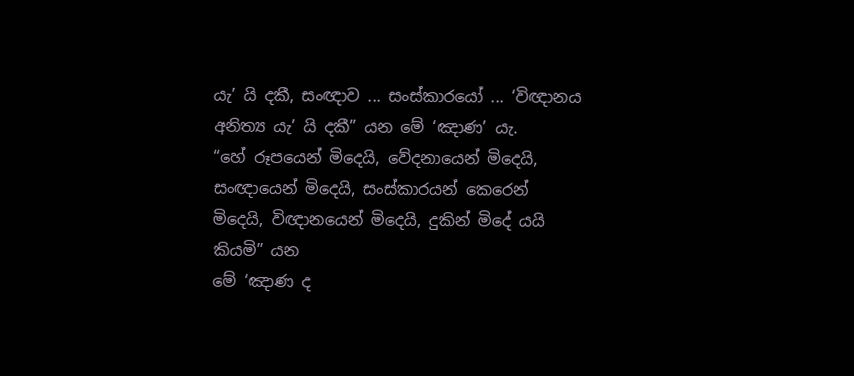යැ’ යි දකී, සංඥාව ... සංස්කාරයෝ ... ‘විඥානය අනිත්‍ය යැ’ යි දකී” යන මේ ‘ඤාණ’ යැ.
“හේ රූපයෙන් මිදෙයි, වේදනායෙන් මිදෙයි, සංඥායෙන් මිදෙයි, සංස්කාරයන් කෙරෙන් මිදෙයි, විඥානයෙන් මිදෙයි, දුකින් මිදේ යයි කියමි” යන
මේ ‘ඤාණ ද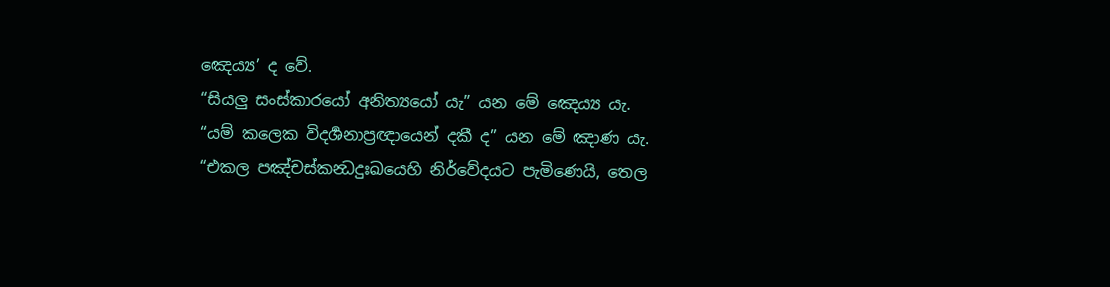ඤෙය්‍ය’ ද වේ.
“සියලු සංස්කාරයෝ අනිත්‍යයෝ යැ” යන මේ ඤෙය්‍ය යැ.
“යම් කලෙක විදර්‍ශනාප්‍රඥායෙන් දකී ද” යන මේ ඤාණ යැ.
“එකල පඤ්චස්කන්‍ධදුඃඛයෙහි නිර්වේදයට පැමිණෙයි, තෙල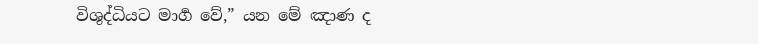විශුද්ධියට මාර්‍ග වේ,” යන මේ ඤාණ ද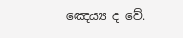ඤෙය්‍ය ද වේ.